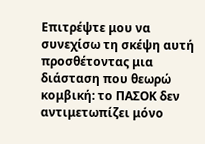Επιτρέψτε μου να συνεχίσω τη σκέψη αυτή προσθέτοντας μια διάσταση που θεωρώ κομβική: το ΠΑΣΟΚ δεν αντιμετωπίζει μόνο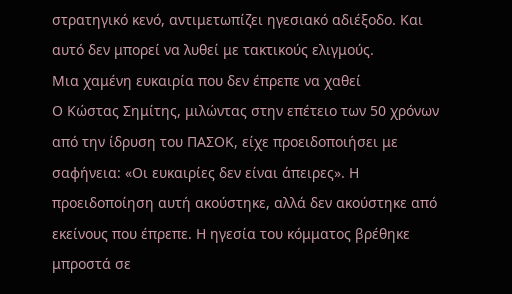στρατηγικό κενό, αντιμετωπίζει ηγεσιακό αδιέξοδο. Και αυτό δεν μπορεί να λυθεί με τακτικούς ελιγμούς.
Μια χαμένη ευκαιρία που δεν έπρεπε να χαθεί
Ο Κώστας Σημίτης, μιλώντας στην επέτειο των 50 χρόνων από την ίδρυση του ΠΑΣΟΚ, είχε προειδοποιήσει με σαφήνεια: «Οι ευκαιρίες δεν είναι άπειρες». Η προειδοποίηση αυτή ακούστηκε, αλλά δεν ακούστηκε από εκείνους που έπρεπε. Η ηγεσία του κόμματος βρέθηκε μπροστά σε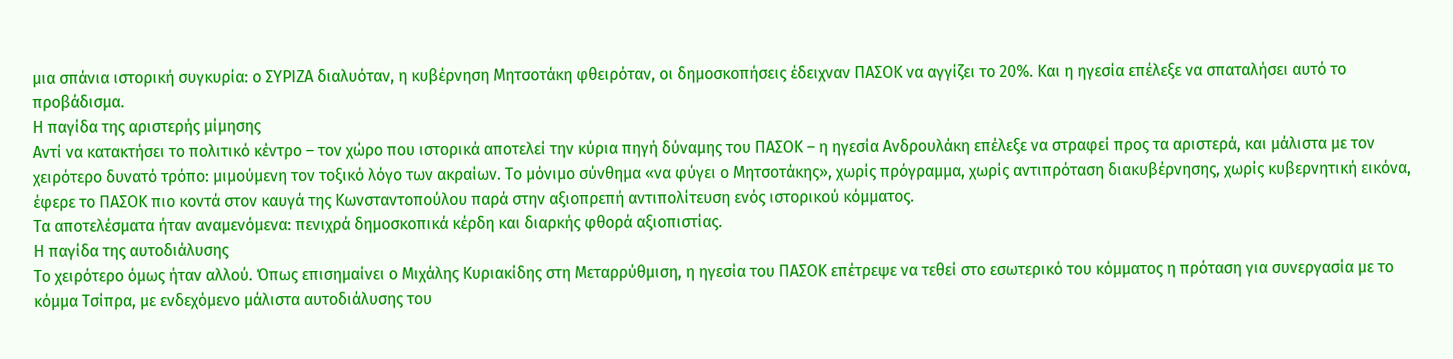μια σπάνια ιστορική συγκυρία: ο ΣΥΡΙΖΑ διαλυόταν, η κυβέρνηση Μητσοτάκη φθειρόταν, οι δημοσκοπήσεις έδειχναν ΠΑΣΟΚ να αγγίζει το 20%. Και η ηγεσία επέλεξε να σπαταλήσει αυτό το προβάδισμα.
Η παγίδα της αριστερής μίμησης
Αντί να κατακτήσει το πολιτικό κέντρο – τον χώρο που ιστορικά αποτελεί την κύρια πηγή δύναμης του ΠΑΣΟΚ – η ηγεσία Ανδρουλάκη επέλεξε να στραφεί προς τα αριστερά, και μάλιστα με τον χειρότερο δυνατό τρόπο: μιμούμενη τον τοξικό λόγο των ακραίων. Το μόνιμο σύνθημα «να φύγει ο Μητσοτάκης», χωρίς πρόγραμμα, χωρίς αντιπρόταση διακυβέρνησης, χωρίς κυβερνητική εικόνα, έφερε το ΠΑΣΟΚ πιο κοντά στον καυγά της Κωνσταντοπούλου παρά στην αξιοπρεπή αντιπολίτευση ενός ιστορικού κόμματος.
Τα αποτελέσματα ήταν αναμενόμενα: πενιχρά δημοσκοπικά κέρδη και διαρκής φθορά αξιοπιστίας.
Η παγίδα της αυτοδιάλυσης
Το χειρότερο όμως ήταν αλλού. Όπως επισημαίνει ο Μιχάλης Κυριακίδης στη Μεταρρύθμιση, η ηγεσία του ΠΑΣΟΚ επέτρεψε να τεθεί στο εσωτερικό του κόμματος η πρόταση για συνεργασία με το κόμμα Τσίπρα, με ενδεχόμενο μάλιστα αυτοδιάλυσης του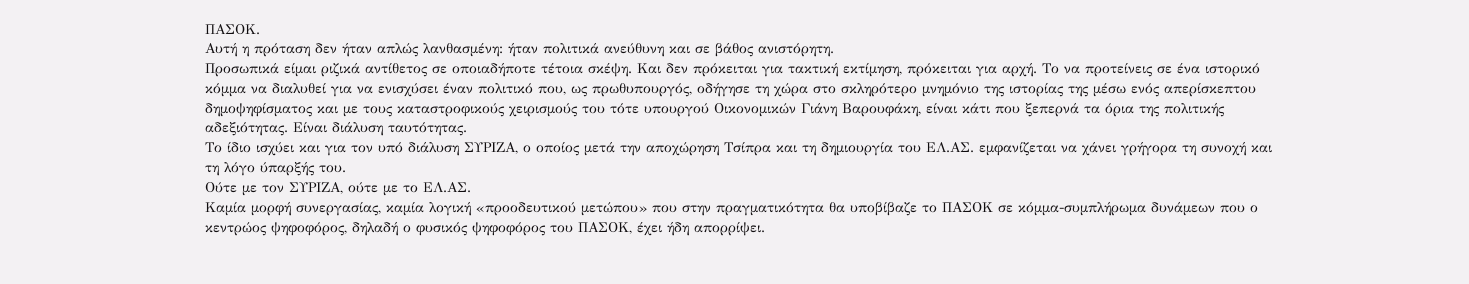ΠΑΣΟΚ.
Αυτή η πρόταση δεν ήταν απλώς λανθασμένη: ήταν πολιτικά ανεύθυνη και σε βάθος ανιστόρητη.
Προσωπικά είμαι ριζικά αντίθετος σε οποιαδήποτε τέτοια σκέψη. Και δεν πρόκειται για τακτική εκτίμηση, πρόκειται για αρχή. Το να προτείνεις σε ένα ιστορικό κόμμα να διαλυθεί για να ενισχύσει έναν πολιτικό που, ως πρωθυπουργός, οδήγησε τη χώρα στο σκληρότερο μνημόνιο της ιστορίας της μέσω ενός απερίσκεπτου δημοψηφίσματος και με τους καταστροφικούς χειρισμούς του τότε υπουργού Οικονομικών Γιάνη Βαρουφάκη, είναι κάτι που ξεπερνά τα όρια της πολιτικής αδεξιότητας. Είναι διάλυση ταυτότητας.
Το ίδιο ισχύει και για τον υπό διάλυση ΣΥΡΙΖΑ, ο οποίος μετά την αποχώρηση Τσίπρα και τη δημιουργία του ΕΛ.ΑΣ. εμφανίζεται να χάνει γρήγορα τη συνοχή και τη λόγο ύπαρξής του.
Ούτε με τον ΣΥΡΙΖΑ, ούτε με το ΕΛ.ΑΣ.
Καμία μορφή συνεργασίας, καμία λογική «προοδευτικού μετώπου» που στην πραγματικότητα θα υποβίβαζε το ΠΑΣΟΚ σε κόμμα-συμπλήρωμα δυνάμεων που ο κεντρώος ψηφοφόρος, δηλαδή ο φυσικός ψηφοφόρος του ΠΑΣΟΚ, έχει ήδη απορρίψει.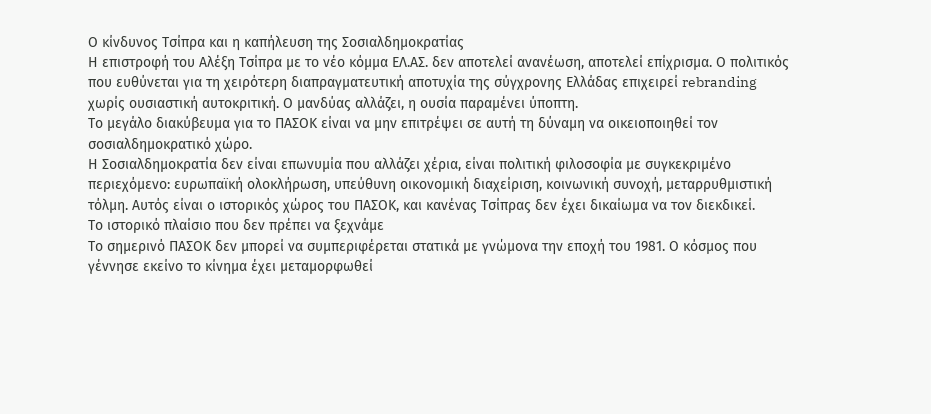Ο κίνδυνος Τσίπρα και η καπήλευση της Σοσιαλδημοκρατίας
Η επιστροφή του Αλέξη Τσίπρα με το νέο κόμμα ΕΛ.ΑΣ. δεν αποτελεί ανανέωση, αποτελεί επίχρισμα. Ο πολιτικός που ευθύνεται για τη χειρότερη διαπραγματευτική αποτυχία της σύγχρονης Ελλάδας επιχειρεί rebranding χωρίς ουσιαστική αυτοκριτική. Ο μανδύας αλλάζει, η ουσία παραμένει ύποπτη.
Το μεγάλο διακύβευμα για το ΠΑΣΟΚ είναι να μην επιτρέψει σε αυτή τη δύναμη να οικειοποιηθεί τον σοσιαλδημοκρατικό χώρο.
Η Σοσιαλδημοκρατία δεν είναι επωνυμία που αλλάζει χέρια, είναι πολιτική φιλοσοφία με συγκεκριμένο περιεχόμενο: ευρωπαϊκή ολοκλήρωση, υπεύθυνη οικονομική διαχείριση, κοινωνική συνοχή, μεταρρυθμιστική τόλμη. Αυτός είναι ο ιστορικός χώρος του ΠΑΣΟΚ, και κανένας Τσίπρας δεν έχει δικαίωμα να τον διεκδικεί.
Το ιστορικό πλαίσιο που δεν πρέπει να ξεχνάμε
Το σημερινό ΠΑΣΟΚ δεν μπορεί να συμπεριφέρεται στατικά με γνώμονα την εποχή του 1981. Ο κόσμος που γέννησε εκείνο το κίνημα έχει μεταμορφωθεί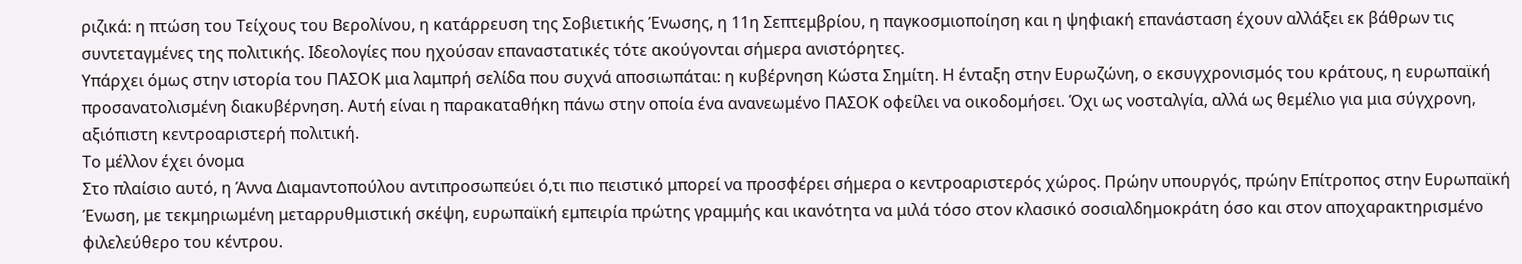ριζικά: η πτώση του Τείχους του Βερολίνου, η κατάρρευση της Σοβιετικής Ένωσης, η 11η Σεπτεμβρίου, η παγκοσμιοποίηση και η ψηφιακή επανάσταση έχουν αλλάξει εκ βάθρων τις συντεταγμένες της πολιτικής. Ιδεολογίες που ηχούσαν επαναστατικές τότε ακούγονται σήμερα ανιστόρητες.
Υπάρχει όμως στην ιστορία του ΠΑΣΟΚ μια λαμπρή σελίδα που συχνά αποσιωπάται: η κυβέρνηση Κώστα Σημίτη. Η ένταξη στην Ευρωζώνη, ο εκσυγχρονισμός του κράτους, η ευρωπαϊκή προσανατολισμένη διακυβέρνηση. Αυτή είναι η παρακαταθήκη πάνω στην οποία ένα ανανεωμένο ΠΑΣΟΚ οφείλει να οικοδομήσει. Όχι ως νοσταλγία, αλλά ως θεμέλιο για μια σύγχρονη, αξιόπιστη κεντροαριστερή πολιτική.
Το μέλλον έχει όνομα
Στο πλαίσιο αυτό, η Άννα Διαμαντοπούλου αντιπροσωπεύει ό,τι πιο πειστικό μπορεί να προσφέρει σήμερα ο κεντροαριστερός χώρος. Πρώην υπουργός, πρώην Επίτροπος στην Ευρωπαϊκή Ένωση, με τεκμηριωμένη μεταρρυθμιστική σκέψη, ευρωπαϊκή εμπειρία πρώτης γραμμής και ικανότητα να μιλά τόσο στον κλασικό σοσιαλδημοκράτη όσο και στον αποχαρακτηρισμένο φιλελεύθερο του κέντρου.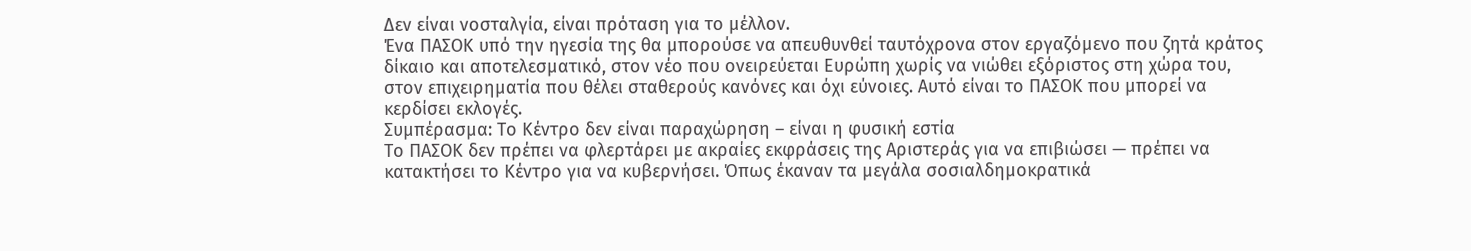Δεν είναι νοσταλγία, είναι πρόταση για το μέλλον.
Ένα ΠΑΣΟΚ υπό την ηγεσία της θα μπορούσε να απευθυνθεί ταυτόχρονα στον εργαζόμενο που ζητά κράτος δίκαιο και αποτελεσματικό, στον νέο που ονειρεύεται Ευρώπη χωρίς να νιώθει εξόριστος στη χώρα του, στον επιχειρηματία που θέλει σταθερούς κανόνες και όχι εύνοιες. Αυτό είναι το ΠΑΣΟΚ που μπορεί να κερδίσει εκλογές.
Συμπέρασμα: Το Κέντρο δεν είναι παραχώρηση – είναι η φυσική εστία
Το ΠΑΣΟΚ δεν πρέπει να φλερτάρει με ακραίες εκφράσεις της Αριστεράς για να επιβιώσει — πρέπει να κατακτήσει το Κέντρο για να κυβερνήσει. Όπως έκαναν τα μεγάλα σοσιαλδημοκρατικά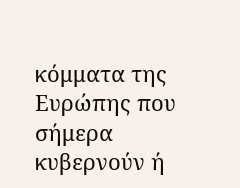κόμματα της Ευρώπης που σήμερα κυβερνούν ή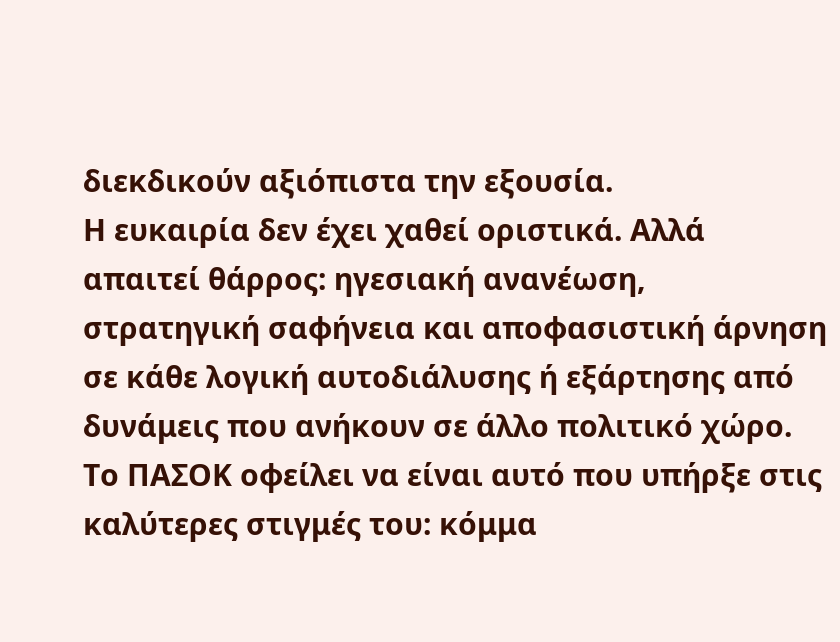διεκδικούν αξιόπιστα την εξουσία.
Η ευκαιρία δεν έχει χαθεί οριστικά. Αλλά απαιτεί θάρρος: ηγεσιακή ανανέωση, στρατηγική σαφήνεια και αποφασιστική άρνηση σε κάθε λογική αυτοδιάλυσης ή εξάρτησης από δυνάμεις που ανήκουν σε άλλο πολιτικό χώρο. Το ΠΑΣΟΚ οφείλει να είναι αυτό που υπήρξε στις καλύτερες στιγμές του: κόμμα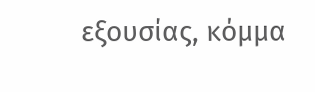εξουσίας, κόμμα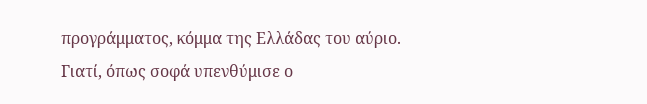προγράμματος, κόμμα της Ελλάδας του αύριο.
Γιατί, όπως σοφά υπενθύμισε ο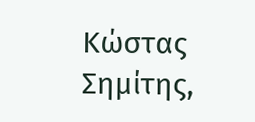Κώστας Σημίτης,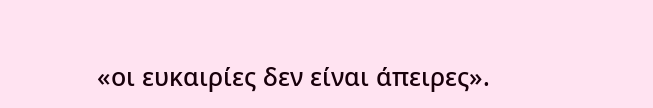«οι ευκαιρίες δεν είναι άπειρες».